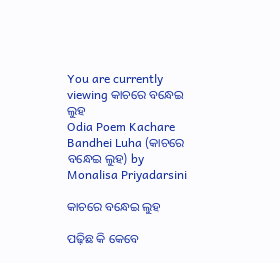You are currently viewing କାଚରେ ବନ୍ଧେଇ ଲୁହ
Odia Poem Kachare Bandhei Luha (କାଚରେ ବନ୍ଧେଇ ଲୁହ) by Monalisa Priyadarsini

କାଚରେ ବନ୍ଧେଇ ଲୁହ

ପଢ଼ିଛ କି କେବେ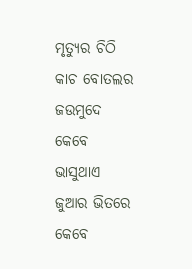ମୃତ୍ୟୁର ଚିଠି
କାଚ ବୋତଲର ଜଉମୁଦେ
କେବେ ଭାସୁଥାଏ ଜୁଆର ଭିତରେ
କେବେ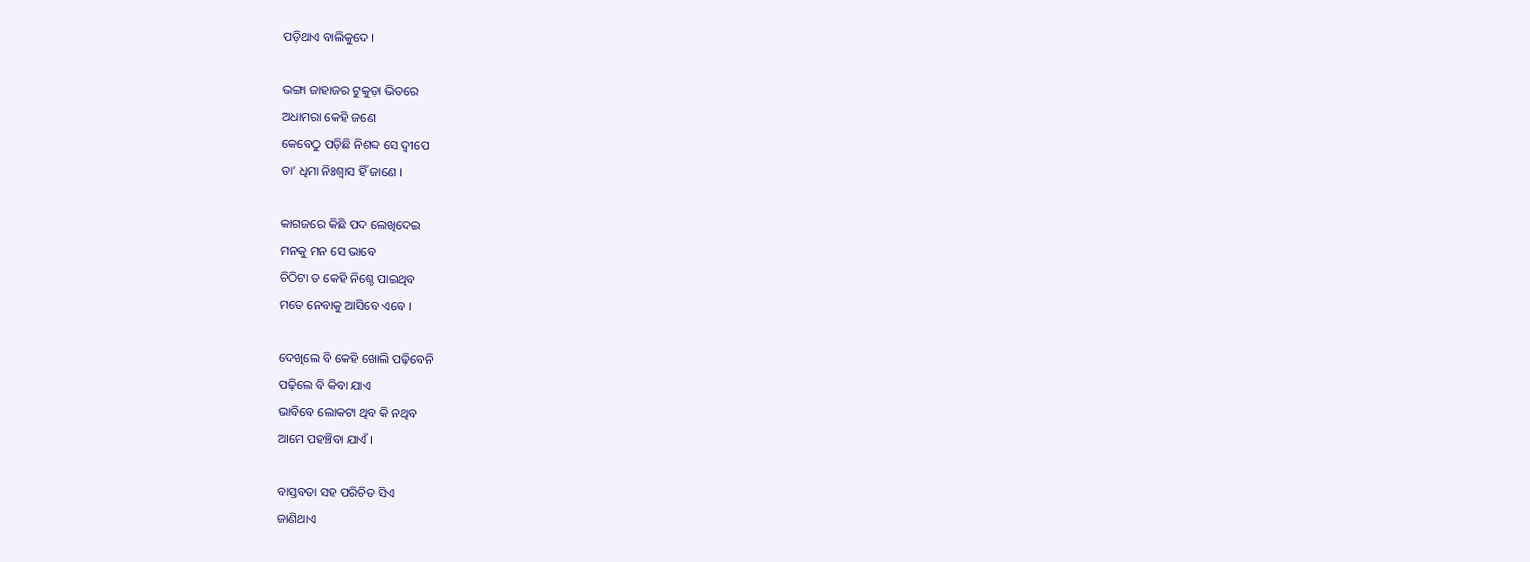ପଡ଼ିଥାଏ ବାଲିକୁଦେ ।

ଭଙ୍ଗା ଜାହାଜର ଟୁକୁଡ଼ା ଭିତରେ
ଅଧାମରା କେହି ଜଣେ
କେବେଠୁ ପଡ଼ିଛି ନିଶବ୍ଦ ସେ ଦ୍ଵୀପେ
ତା’ ଧିମା ନିଃଶ୍ୱାସ ହିଁ ଜାଣେ ।

କାଗଜରେ କିଛି ପଦ ଲେଖିଦେଇ
ମନକୁ ମନ ସେ ଭାବେ
ଚିଠିଟା ତ କେହି ନିଶ୍ଚେ ପାଇଥିବ
ମତେ ନେବାକୁ ଆସିବେ ଏବେ ।

ଦେଖିଲେ ବି କେହି ଖୋଲି ପଢ଼ିବେନି
ପଢ଼ିଲେ ବି କିବା ଯାଏ
ଭାବିବେ ଲୋକଟା ଥିବ କି ନଥିବ
ଆମେ ପହଞ୍ଚିବା ଯାଏଁ ।

ବାସ୍ତବତା ସହ ପରିଚିତ ସିଏ
ଜାଣିଥାଏ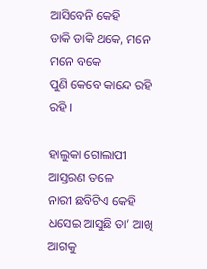ଆସିବେନି କେହି
ଡାକି ଡାକି ଥକେ, ମନେ ମନେ ବକେ
ପୁଣି କେବେ କାନ୍ଦେ ରହି ରହି ।

ହାଲୁକା ଗୋଲାପୀ ଆସ୍ତରଣ ତଳେ
ନାରୀ ଛବିଟିଏ କେହି
ଧସେଇ ଆସୁଛି ତା’ ଆଖି ଆଗକୁ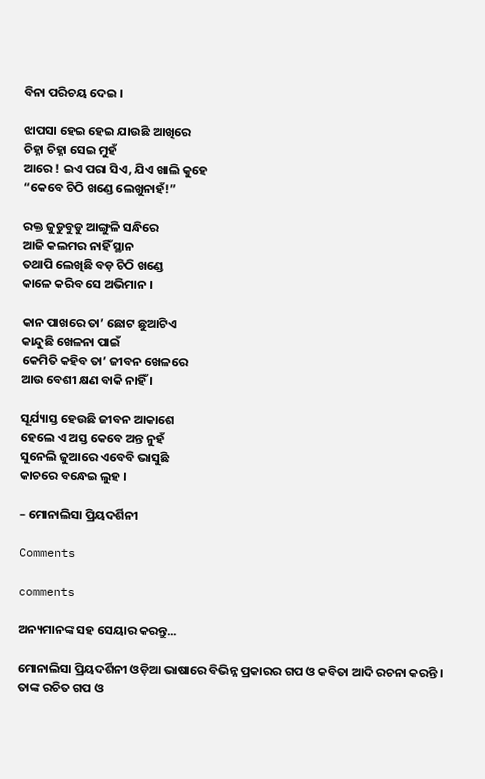ବିନା ପରିଚୟ ଦେଇ ।

ଝାପସା ହେଇ ହେଇ ଯାଉଛି ଆଖିରେ
ଚିହ୍ନା ଚିହ୍ନା ସେଇ ମୁହଁ
ଆରେ ! ଇଏ ପରା ସିଏ, ଯିଏ ଖାଲି କୁହେ
“କେବେ ଚିଠି ଖଣ୍ଡେ ଲେଖୁନାହଁ!”

ରକ୍ତ ଜୁଡୁବୁଡୁ ଆଙ୍ଗୁଳି ସନ୍ଧିରେ
ଆଜି କଲମର ନାହିଁ ସ୍ଥାନ
ତଥାପି ଲେଖିଛି ବଡ଼ ଚିଠି ଖଣ୍ଡେ
କାଳେ କରିବ ସେ ଅଭିମାନ ।

କାନ ପାଖରେ ତା’ ଛୋଟ ଛୁଆଟିଏ
କାନ୍ଦୁଛି ଖେଳନା ପାଇଁ
କେମିତି କହିବ ତା’ ଜୀବନ ଖେଳରେ
ଆଉ ବେଶୀ କ୍ଷଣ ବାକି ନାହିଁ ।

ସୂର୍ଯ୍ୟାସ୍ତ ହେଉଛି ଜୀବନ ଆକାଶେ
ହେଲେ ଏ ଅସ୍ତ କେବେ ଅନ୍ତ ନୁହଁ
ସୁନେଲି ଜୁଆରେ ଏବେବି ଭାସୁଛି
କାଚରେ ବନ୍ଧେଇ ଲୁହ ।

– ମୋନାଲିସା ପ୍ରିୟଦର୍ଶିନୀ

Comments

comments

ଅନ୍ୟମାନଙ୍କ ସହ ସେୟାର କରନ୍ତୁ...

ମୋନାଲିସା ପ୍ରିୟଦର୍ଶିନୀ ଓଡ଼ିଆ ଭାଷାରେ ବିଭିନ୍ନ ପ୍ରକାରର ଗପ ଓ କବିତା ଆଦି ରଚନା କରନ୍ତି । ତାଙ୍କ ରଚିତ ଗପ ଓ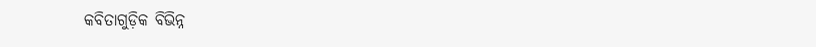କବିତାଗୁଡ଼ିକ ବିଭିନ୍ନ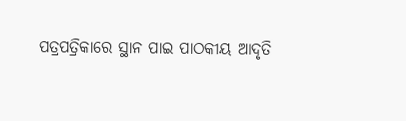ପତ୍ରପତ୍ରିକାରେ ସ୍ଥାନ ପାଇ ପାଠକୀୟ ଆଦୃତି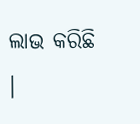ଲାଭ କରିଛି ।